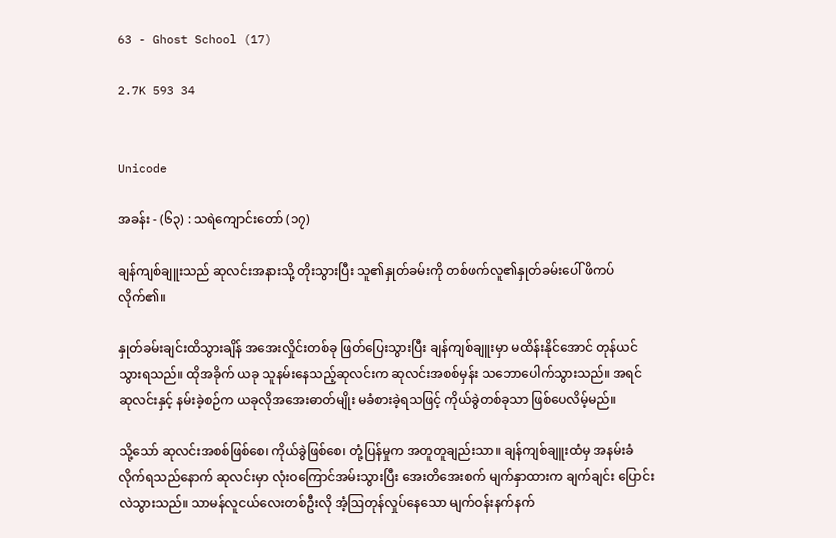63 - Ghost School (17)

2.7K 593 34


Unicode

အခန်း - (၆၃) : သရဲကျောင်းတော် (၁၇)

ချန်ကျစ်ချူးသည် ဆုလင်းအနားသို့ တိုးသွားပြီး သူ၏နှုတ်ခမ်းကို တစ်ဖက်လူ၏နှုတ်ခမ်းပေါ် ဖိကပ်လိုက်၏။

နှုတ်ခမ်းချင်းထိသွားချိန် အအေးလှိုင်းတစ်ခု ဖြတ်ပြေးသွားပြီး ချန်ကျစ်ချူးမှာ မထိန်းနိုင်အောင် တုန်ယင်သွားရသည်။ ထိုအခိုက် ယခု သူနမ်းနေသည့်ဆုလင်းက ဆုလင်းအစစ်မှန်း သဘောပေါက်သွားသည်။ အရင်ဆုလင်းနှင့် နမ်းခဲ့စဉ်က ယခုလိုအအေးဓာတ်မျိုး မခံစားခဲ့ရသဖြင့် ကိုယ်ခွဲတစ်ခုသာ ဖြစ်ပေလိမ့်မည်။

သို့သော် ဆုလင်းအစစ်ဖြစ်စေ၊ ကိုယ်ခွဲဖြစ်စေ၊ တုံ့ပြန်မှုက အတူတူချည်းသာ။ ချန်ကျစ်ချူးထံမှ အနမ်းခံလိုက်ရသည်နောက် ဆုလင်းမှာ လုံးဝကြောင်အမ်းသွားပြီး အေးတိအေးစက် မျက်နှာထားက ချက်ချင်း ပြောင်းလဲသွားသည်။ သာမန်လူငယ်လေးတစ်ဦးလို အံ့ဩတုန်လှုပ်နေသော မျက်ဝန်းနက်နက်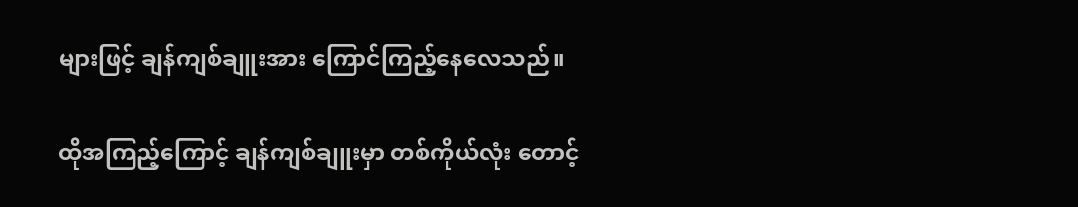များဖြင့် ချန်ကျစ်ချူးအား ကြောင်ကြည့်နေလေသည်။

ထိုအကြည့်ကြောင့် ချန်ကျစ်ချူးမှာ တစ်ကိုယ်လုံး တောင့်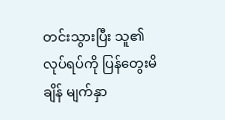တင်းသွားပြီး သူ၏လုပ်ရပ်ကို ပြန်တွေးမိချိန် မျက်နှာ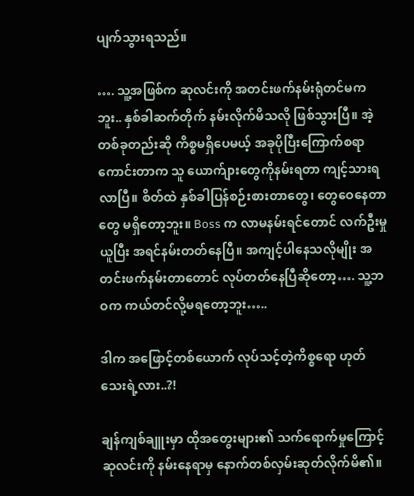ပျက်သွားရသည်။

…. သူ့အဖြစ်က ဆုလင်းကို အတင်းဖက်နမ်းရုံတင်မကဘူး.. နှစ်ခါဆက်တိုက် နမ်းလိုက်မိသလို ဖြစ်သွားပြီ။ အဲ့တစ်ခုတည်းဆို ကိစ္စမရှိပေမယ့် အခုပိုပြီးကြောက်စရာကောင်းတာက သူ ယောက်ျားတွေကိုနမ်းရတာ ကျင့်သားရလာပြီ။ စိတ်ထဲ နှစ်ခါပြန်စဉ်းစားတာတွေ၊ တွေဝေနေတာတွေ မရှိတော့ဘူး။ Boss က လာမနမ်းရင်တောင် လက်ဦးမှုယူပြီး အရင်နမ်းတတ်နေပြီ။ အကျင့်ပါနေသလိုမျိုး အတင်းဖက်နမ်းတာတောင် လုပ်တတ်နေပြီဆိုတော့…. သူ့ဘဝက ကယ်တင်လို့မရတော့ဘူး…..

ဒါက အဖြောင့်တစ်ယောက် လုပ်သင့်တဲ့ကိစ္စရော ဟုတ်သေးရဲ့လား..?!

ချန်ကျစ်ချူးမှာ ထိုအတွေးများ၏ သက်ရောက်မှုကြောင့် ဆုလင်းကို နမ်းနေရာမှ နောက်တစ်လှမ်းဆုတ်လိုက်မိ၏။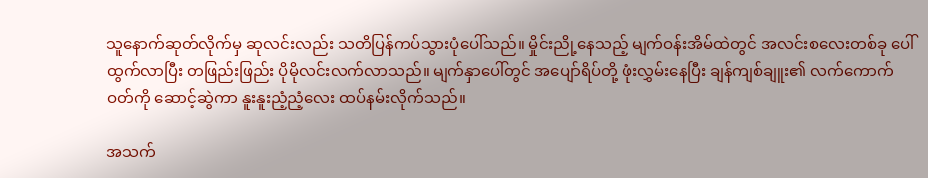သူနောက်ဆုတ်လိုက်မှ ဆုလင်းလည်း သတိပြန်ကပ်သွားပုံပေါ်သည်။ မှိုင်းညို့နေသည့် မျက်ဝန်းအိမ်ထဲတွင် အလင်းစလေးတစ်ခု ပေါ်ထွက်လာပြီး တဖြည်းဖြည်း ပိုမိုလင်းလက်လာသည်။ မျက်နှာပေါ်တွင် အပျော်ရိပ်တို့ ဖုံးလွှမ်းနေပြီး ချန်ကျစ်ချူး၏ လက်ကောက်ဝတ်ကို ဆောင့်ဆွဲကာ နူးနူးညံ့ညံ့လေး ထပ်နမ်းလိုက်သည်။

အသက်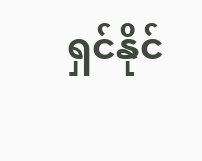ရှင်နိုင်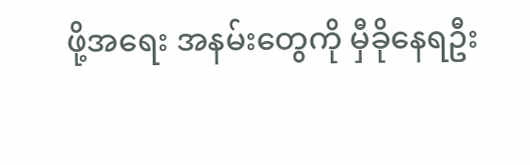ဖို့အရေး အနမ်းတွေကို မှီခိုနေရဦး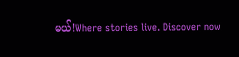မယ်!Where stories live. Discover now